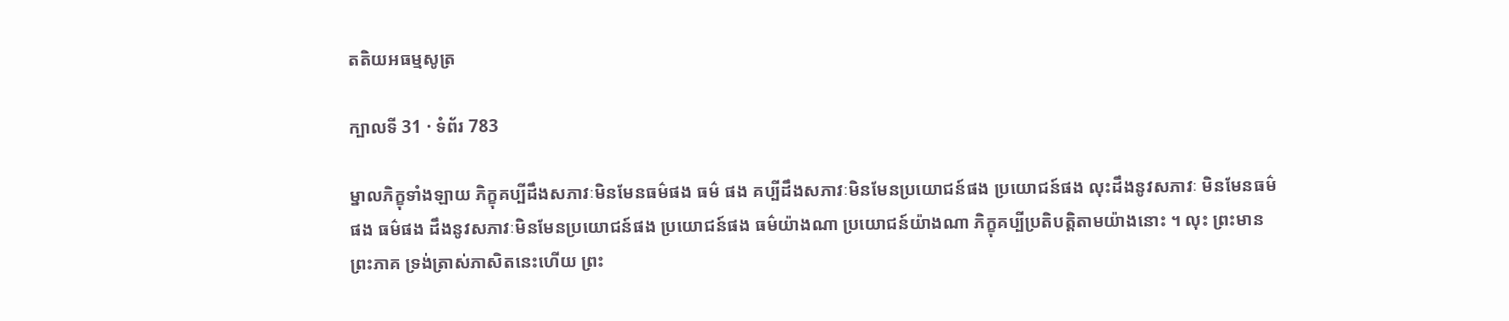តតិយអធម្មសូត្រ

ក្បាលទី 31 · ទំព័រ 783

ម្នាលភិក្ខុទាំងឡាយ ភិក្ខុគប្បីដឹងសភាវៈមិនមែនធម៌ផង ធម៌ ផង គប្បីដឹងសភាវៈមិនមែនប្រយោជន៍ផង ប្រយោជន៍ផង លុះដឹងនូវសភាវៈ មិនមែនធម៌ផង ធម៌ផង ដឹងនូវសភាវៈមិនមែនប្រយោជន៍ផង ប្រយោជន៍ផង ធម៌យ៉ាងណា ប្រយោជន៍យ៉ាងណា ភិក្ខុគប្បីប្រតិបត្តិតាមយ៉ាងនោះ ។ លុះ ព្រះមានព្រះភាគ ទ្រង់ត្រាស់ភាសិតនេះហើយ ព្រះ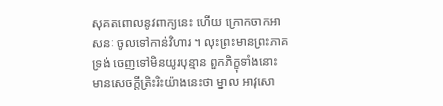សុគតពោលនូវពាក្យនេះ ហើយ ក្រោកចាកអាសនៈ ចូលទៅកាន់វិហារ ។ លុះព្រះមានព្រះភាគ ទ្រង់ ចេញទៅមិនយូរបុន្មាន ពួកភិក្ខុទាំងនោះ មានសេចក្តីត្រិះរិះយ៉ាងនេះថា ម្នាល អាវុសោ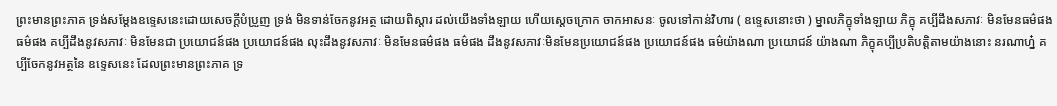ព្រះមានព្រះភាគ ទ្រង់សម្តែងឧទ្ទេសនេះដោយសេចក្ដីបំប្រួញ ទ្រង់ មិនទាន់ចែកនូវអត្ថ ដោយពិស្តារ ដល់យើងទាំងឡាយ ហើយស្តេចក្រោក ចាកអាសនៈ ចូលទៅកាន់វិហារ ( ឧទ្ទេសនោះថា ) ម្នាលភិក្ខុទាំងឡាយ ភិក្ខុ គប្បីដឹងសភាវៈ មិនមែនធម៌ផង ធម៌ផង គប្បីដឹងនូវសភាវៈ មិនមែនជា ប្រយោជន៍ផង ប្រយោជន៍ផង លុះដឹងនូវសភាវៈ មិនមែនធម៌ផង ធម៌ផង ដឹងនូវសភាវៈមិនមែនប្រយោជន៍ផង ប្រយោជន៍ផង ធម៌យ៉ាងណា ប្រយោជន៍ យ៉ាងណា ភិក្ខុគប្បីប្រតិបត្តិតាមយ៉ាងនោះ នរណាហ្ន៎ គប្បីចែកនូវអត្ថនៃ ឧទ្ទេសនេះ ដែលព្រះមានព្រះភាគ ទ្រ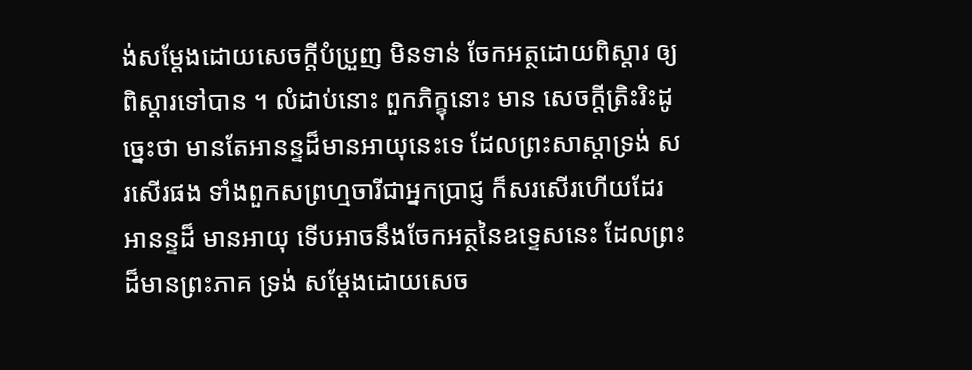ង់សម្តែងដោយសេចក្ដីបំប្រួញ មិនទាន់ ចែកអត្ថដោយពិស្តារ ឲ្យពិស្តារទៅបាន ។ លំដាប់នោះ ពួកភិក្ខុនោះ មាន សេចក្តីត្រិះរិះដូច្នេះថា មានតែអានន្ទដ៏មានអាយុនេះទេ ដែលព្រះសាស្តាទ្រង់ សរសើរផង ទាំងពួកសព្រហ្មចារីជាអ្នកប្រាជ្ញ ក៏សរសើរហើយដែរ អានន្ទដ៏ មានអាយុ ទើបអាចនឹងចែកអត្ថនៃឧទ្ទេសនេះ ដែលព្រះដ៏មានព្រះភាគ ទ្រង់ សម្តែងដោយសេច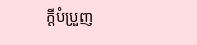ក្ដីបំប្រួញ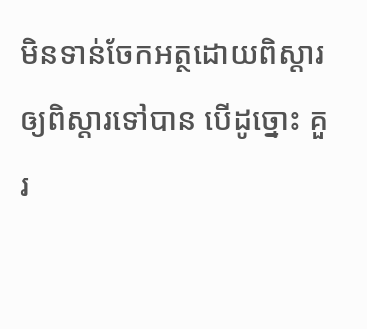មិនទាន់ចែកអត្ថដោយពិស្តារ ឲ្យពិស្តារទៅបាន បើដូច្នោះ គួរ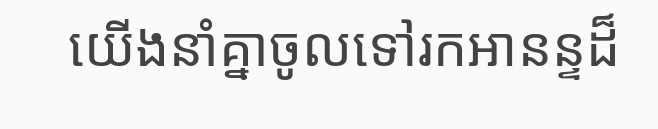យើងនាំគ្នាចូលទៅរកអានន្ទដ៏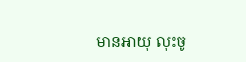មានអាយុ លុះចូ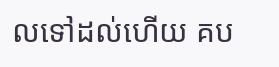លទៅដល់ហើយ គប